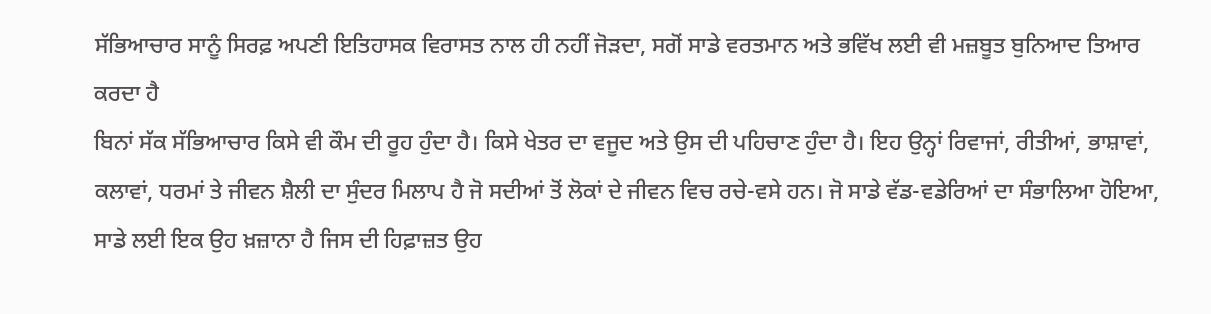ਸੱਭਿਆਚਾਰ ਸਾਨੂੰ ਸਿਰਫ਼ ਅਪਣੀ ਇਤਿਹਾਸਕ ਵਿਰਾਸਤ ਨਾਲ ਹੀ ਨਹੀਂ ਜੋੜਦਾ, ਸਗੋਂ ਸਾਡੇ ਵਰਤਮਾਨ ਅਤੇ ਭਵਿੱਖ ਲਈ ਵੀ ਮਜ਼ਬੂਤ ਬੁਨਿਆਦ ਤਿਆਰ ਕਰਦਾ ਹੈ
ਬਿਨਾਂ ਸੱਕ ਸੱਭਿਆਚਾਰ ਕਿਸੇ ਵੀ ਕੌਮ ਦੀ ਰੂਹ ਹੁੰਦਾ ਹੈ। ਕਿਸੇ ਖੇਤਰ ਦਾ ਵਜੂਦ ਅਤੇ ਉਸ ਦੀ ਪਹਿਚਾਣ ਹੁੰਦਾ ਹੈ। ਇਹ ਉਨ੍ਹਾਂ ਰਿਵਾਜਾਂ, ਰੀਤੀਆਂ, ਭਾਸ਼ਾਵਾਂ, ਕਲਾਵਾਂ, ਧਰਮਾਂ ਤੇ ਜੀਵਨ ਸ਼ੈਲੀ ਦਾ ਸੁੰਦਰ ਮਿਲਾਪ ਹੈ ਜੋ ਸਦੀਆਂ ਤੋਂ ਲੋਕਾਂ ਦੇ ਜੀਵਨ ਵਿਚ ਰਚੇ-ਵਸੇ ਹਨ। ਜੋ ਸਾਡੇ ਵੱਡ-ਵਡੇਰਿਆਂ ਦਾ ਸੰਭਾਲਿਆ ਹੋਇਆ, ਸਾਡੇ ਲਈ ਇਕ ਉਹ ਖ਼ਜ਼ਾਨਾ ਹੈ ਜਿਸ ਦੀ ਹਿਫ਼ਾਜ਼ਤ ਉਹ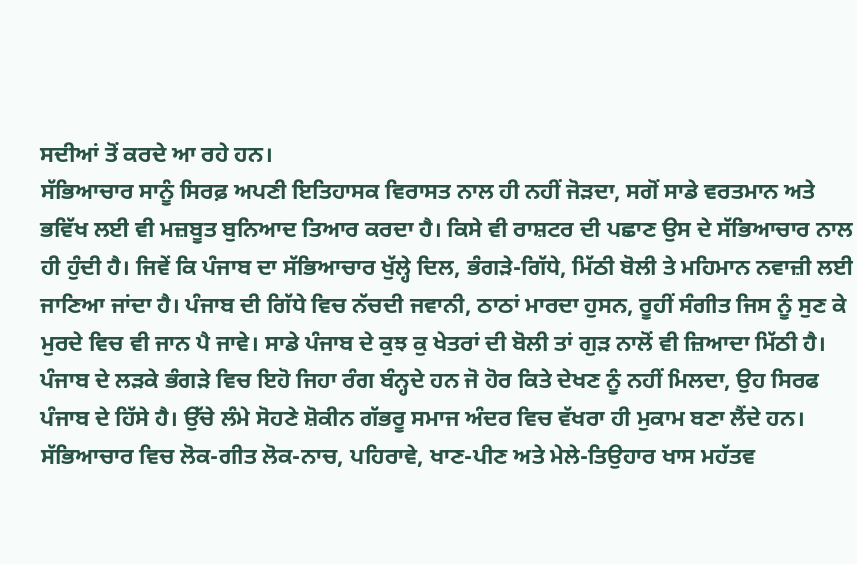ਸਦੀਆਂ ਤੋਂ ਕਰਦੇ ਆ ਰਹੇ ਹਨ।
ਸੱਭਿਆਚਾਰ ਸਾਨੂੰ ਸਿਰਫ਼ ਅਪਣੀ ਇਤਿਹਾਸਕ ਵਿਰਾਸਤ ਨਾਲ ਹੀ ਨਹੀਂ ਜੋੜਦਾ, ਸਗੋਂ ਸਾਡੇ ਵਰਤਮਾਨ ਅਤੇ ਭਵਿੱਖ ਲਈ ਵੀ ਮਜ਼ਬੂਤ ਬੁਨਿਆਦ ਤਿਆਰ ਕਰਦਾ ਹੈ। ਕਿਸੇ ਵੀ ਰਾਸ਼ਟਰ ਦੀ ਪਛਾਣ ਉਸ ਦੇ ਸੱਭਿਆਚਾਰ ਨਾਲ ਹੀ ਹੁੰਦੀ ਹੈ। ਜਿਵੇਂ ਕਿ ਪੰਜਾਬ ਦਾ ਸੱਭਿਆਚਾਰ ਖੁੱਲ੍ਹੇ ਦਿਲ, ਭੰਗੜੇ-ਗਿੱਧੇ, ਮਿੱਠੀ ਬੋਲੀ ਤੇ ਮਹਿਮਾਨ ਨਵਾਜ਼ੀ ਲਈ ਜਾਣਿਆ ਜਾਂਦਾ ਹੈ। ਪੰਜਾਬ ਦੀ ਗਿੱਧੇ ਵਿਚ ਨੱਚਦੀ ਜਵਾਨੀ, ਠਾਠਾਂ ਮਾਰਦਾ ਹੁਸਨ, ਰੂਹੀਂ ਸੰਗੀਤ ਜਿਸ ਨੂੰ ਸੁਣ ਕੇ ਮੁਰਦੇ ਵਿਚ ਵੀ ਜਾਨ ਪੈ ਜਾਵੇ। ਸਾਡੇ ਪੰਜਾਬ ਦੇ ਕੁਝ ਕੁ ਖੇਤਰਾਂ ਦੀ ਬੋਲੀ ਤਾਂ ਗੁੜ ਨਾਲੋਂ ਵੀ ਜ਼ਿਆਦਾ ਮਿੱਠੀ ਹੈ।
ਪੰਜਾਬ ਦੇ ਲੜਕੇ ਭੰਗੜੇ ਵਿਚ ਇਹੋ ਜਿਹਾ ਰੰਗ ਬੰਨ੍ਹਦੇ ਹਨ ਜੋ ਹੋਰ ਕਿਤੇ ਦੇਖਣ ਨੂੰ ਨਹੀਂ ਮਿਲਦਾ, ਉਹ ਸਿਰਫ ਪੰਜਾਬ ਦੇ ਹਿੱਸੇ ਹੈ। ਉੱਚੇ ਲੰਮੇ ਸੋਹਣੇ ਸ਼ੋਕੀਨ ਗੱਭਰੂ ਸਮਾਜ ਅੰਦਰ ਵਿਚ ਵੱਖਰਾ ਹੀ ਮੁਕਾਮ ਬਣਾ ਲੈਂਦੇ ਹਨ। ਸੱਭਿਆਚਾਰ ਵਿਚ ਲੋਕ-ਗੀਤ ਲੋਕ-ਨਾਚ, ਪਹਿਰਾਵੇ, ਖਾਣ-ਪੀਣ ਅਤੇ ਮੇਲੇ-ਤਿਉਹਾਰ ਖਾਸ ਮਹੱਤਵ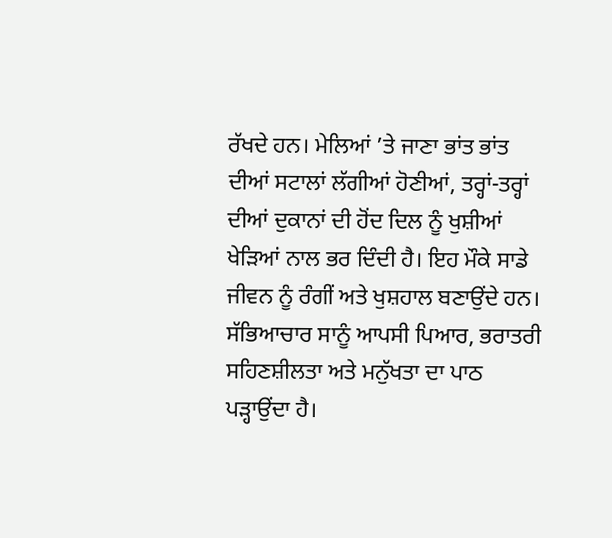ਰੱਖਦੇ ਹਨ। ਮੇਲਿਆਂ ’ਤੇ ਜਾਣਾ ਭਾਂਤ ਭਾਂਤ ਦੀਆਂ ਸਟਾਲਾਂ ਲੱਗੀਆਂ ਹੋਣੀਆਂ, ਤਰ੍ਹਾਂ-ਤਰ੍ਹਾਂ ਦੀਆਂ ਦੁਕਾਨਾਂ ਦੀ ਹੋਂਦ ਦਿਲ ਨੂੰ ਖੁਸ਼ੀਆਂ ਖੇੜਿਆਂ ਨਾਲ ਭਰ ਦਿੰਦੀ ਹੈ। ਇਹ ਮੌਕੇ ਸਾਡੇ ਜੀਵਨ ਨੂੰ ਰੰਗੀਂ ਅਤੇ ਖੁਸ਼ਹਾਲ ਬਣਾਉਂਦੇ ਹਨ। ਸੱਭਿਆਚਾਰ ਸਾਨੂੰ ਆਪਸੀ ਪਿਆਰ, ਭਰਾਤਰੀ ਸਹਿਣਸ਼ੀਲਤਾ ਅਤੇ ਮਨੁੱਖਤਾ ਦਾ ਪਾਠ ਪੜ੍ਹਾਉਂਦਾ ਹੈ।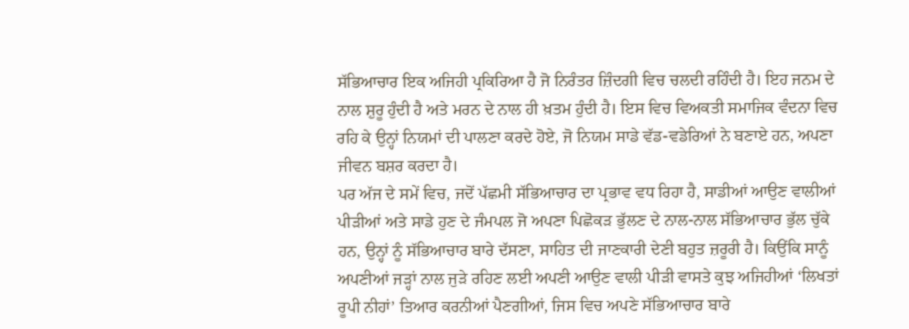ਸੱਭਿਆਚਾਰ ਇਕ ਅਜਿਹੀ ਪ੍ਰਕਿਰਿਆ ਹੈ ਜੋ ਨਿਰੰਤਰ ਜ਼ਿੰਦਗੀ ਵਿਚ ਚਲਦੀ ਰਹਿੰਦੀ ਹੈ। ਇਹ ਜਨਮ ਦੇ ਨਾਲ ਸ਼ੁਰੂ ਹੁੰਦੀ ਹੈ ਅਤੇ ਮਰਨ ਦੇ ਨਾਲ ਹੀ ਖ਼ਤਮ ਹੁੰਦੀ ਹੈ। ਇਸ ਵਿਚ ਵਿਅਕਤੀ ਸਮਾਜਿਕ ਵੰਦਨਾ ਵਿਚ ਰਹਿ ਕੇ ਉਨ੍ਹਾਂ ਨਿਯਮਾਂ ਦੀ ਪਾਲਣਾ ਕਰਦੇ ਹੋਏ, ਜੋ ਨਿਯਮ ਸਾਡੇ ਵੱਡ-ਵਡੇਰਿਆਂ ਨੇ ਬਣਾਏ ਹਨ, ਅਪਣਾ ਜੀਵਨ ਬਸ਼ਰ ਕਰਦਾ ਹੈ।
ਪਰ ਅੱਜ ਦੇ ਸਮੇਂ ਵਿਚ, ਜਦੋਂ ਪੱਛਮੀ ਸੱਭਿਆਚਾਰ ਦਾ ਪ੍ਰਭਾਵ ਵਧ ਰਿਹਾ ਹੈ, ਸਾਡੀਆਂ ਆਉਣ ਵਾਲੀਆਂ ਪੀੜੀਆਂ ਅਤੇ ਸਾਡੇ ਹੁਣ ਦੇ ਜੰਮਪਲ ਜੋ ਅਪਣਾ ਪਿਛੋਕੜ ਭੁੱਲਣ ਦੇ ਨਾਲ-ਨਾਲ ਸੱਭਿਆਚਾਰ ਭੁੱਲ ਚੁੱਕੇ ਹਨ, ਉਨ੍ਹਾਂ ਨੂੰ ਸੱਭਿਆਚਾਰ ਬਾਰੇ ਦੱਸਣਾ, ਸਾਹਿਤ ਦੀ ਜਾਣਕਾਰੀ ਦੇਣੀ ਬਹੁਤ ਜ਼ਰੂਰੀ ਹੈ। ਕਿਉਂਕਿ ਸਾਨੂੰ ਅਪਣੀਆਂ ਜੜ੍ਹਾਂ ਨਾਲ ਜੁੜੇ ਰਹਿਣ ਲਈ ਅਪਣੀ ਆਉਣ ਵਾਲੀ ਪੀੜੀ ਵਾਸਤੇ ਕੁਝ ਅਜਿਹੀਆਂ ‘ਲਿਖਤਾਂ ਰੂਪੀ ਨੀਹਾਂ’ ਤਿਆਰ ਕਰਨੀਆਂ ਪੈਣਗੀਆਂ, ਜਿਸ ਵਿਚ ਅਪਣੇ ਸੱਭਿਆਚਾਰ ਬਾਰੇ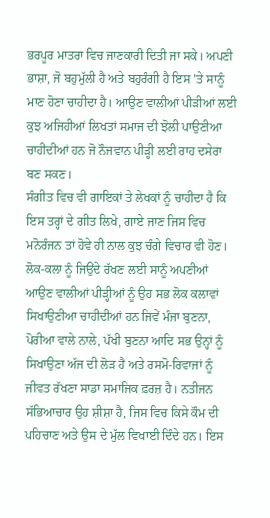ਭਰਪੂਰ ਮਾਤਰਾ ਵਿਚ ਜਾਣਕਾਰੀ ਦਿਤੀ ਜਾ ਸਕੇ। ਅਪਣੀ ਭਾਸ਼ਾ, ਜੋ ਬਹੁਮੁੱਲੀ ਹੈ ਅਤੇ ਬਹੁਰੰਗੀ ਹੈ ਇਸ ’ਤੇ ਸਾਨੂੰ ਮਾਣ ਹੋਣਾ ਚਾਹੀਦਾ ਹੈ। ਆਉਣ ਵਾਲੀਆਂ ਪੀੜੀਆਂ ਲਈ ਕੁਝ ਅਜਿਹੀਆਂ ਲਿਖਤਾਂ ਸਮਾਜ ਦੀ ਝੋਲੀ ਪਾਉਣੀਆ ਚਾਹੀਦੀਆਂ ਹਨ ਜੋ ਨੌਜਵਾਨ ਪੀੜ੍ਹੀ ਲਈ ਰਾਹ ਦਸੇਰਾ ਬਣ ਸਕਣ।
ਸੰਗੀਤ ਵਿਚ ਵੀ ਗਾਇਕਾਂ ਤੇ ਲੇਖਕਾਂ ਨੂੰ ਚਾਹੀਦਾ ਹੈ ਕਿ ਇਸ ਤਰ੍ਹਾਂ ਦੇ ਗੀਤ ਲਿਖੇ, ਗਾਏ ਜਾਣ ਜਿਸ ਵਿਚ ਮਨੋਰੰਜਨ ਤਾਂ ਹੋਵੇ ਹੀ ਨਾਲ ਕੁਝ ਚੰਗੇ ਵਿਚਾਰ ਵੀ ਹੋਣ। ਲੋਕ-ਕਲਾ ਨੂੰ ਜਿਉਂਦੇ ਰੱਖਣ ਲਈ ਸਾਨੂੰ ਅਪਣੀਆਂ ਆਉਣ ਵਾਲੀਆਂ ਪੀੜ੍ਹੀਆਂ ਨੂੰ ਉਹ ਸਭ ਲੋਕ ਕਲਾਵਾਂ ਸਿਖਾਉਣੀਆ ਚਾਹੀਦੀਆਂ ਹਨ ਜਿਵੇਂ ਮੰਜਾ ਬੁਣਨਾ, ਪੋਰੀਆ ਵਾਲੇ ਨਾਲੇ, ਪੱਖੀ ਬੁਣਨਾ ਆਦਿ ਸਭ ਉਨ੍ਹਾਂ ਨੂੰ ਸਿਖਾਉਣਾ ਅੱਜ ਦੀ ਲੋੜ ਹੈ ਅਤੇ ਰਸਮੋ-ਰਿਵਾਜਾਂ ਨੂੰ ਜੀਵਤ ਰੱਖਣਾ ਸਾਡਾ ਸਮਾਜਿਕ ਫ਼ਰਜ਼ ਹੈ। ਨਤੀਜਨ ਸੱਭਿਆਚਾਰ ਉਹ ਸ਼ੀਸ਼ਾ ਹੈ, ਜਿਸ ਵਿਚ ਕਿਸੇ ਕੌਮ ਦੀ ਪਹਿਚਾਣ ਅਤੇ ਉਸ ਦੇ ਮੁੱਲ ਵਿਖਾਈ ਦਿੰਦੇ ਹਨ। ਇਸ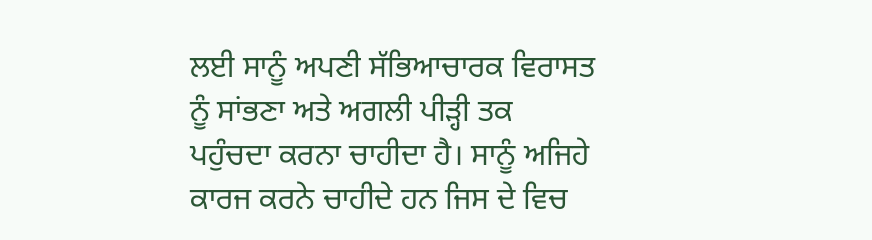ਲਈ ਸਾਨੂੰ ਅਪਣੀ ਸੱਭਿਆਚਾਰਕ ਵਿਰਾਸਤ ਨੂੰ ਸਾਂਭਣਾ ਅਤੇ ਅਗਲੀ ਪੀੜ੍ਹੀ ਤਕ ਪਹੁੰਚਦਾ ਕਰਨਾ ਚਾਹੀਦਾ ਹੈ। ਸਾਨੂੰ ਅਜਿਹੇ ਕਾਰਜ ਕਰਨੇ ਚਾਹੀਦੇ ਹਨ ਜਿਸ ਦੇ ਵਿਚ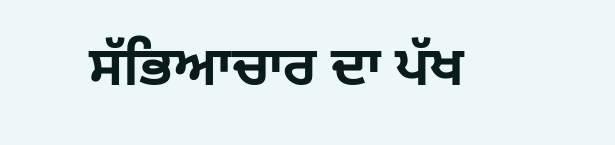ਸੱਭਿਆਚਾਰ ਦਾ ਪੱਖ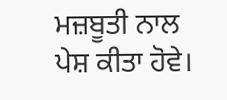ਮਜ਼ਬੂਤੀ ਨਾਲ ਪੇਸ਼ ਕੀਤਾ ਹੋਵੇ।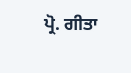ਪ੍ਰੋ. ਗੀਤਾ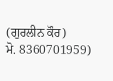(ਗੁਰਲੀਨ ਕੌਰ)
ਮੋ. 8360701959)